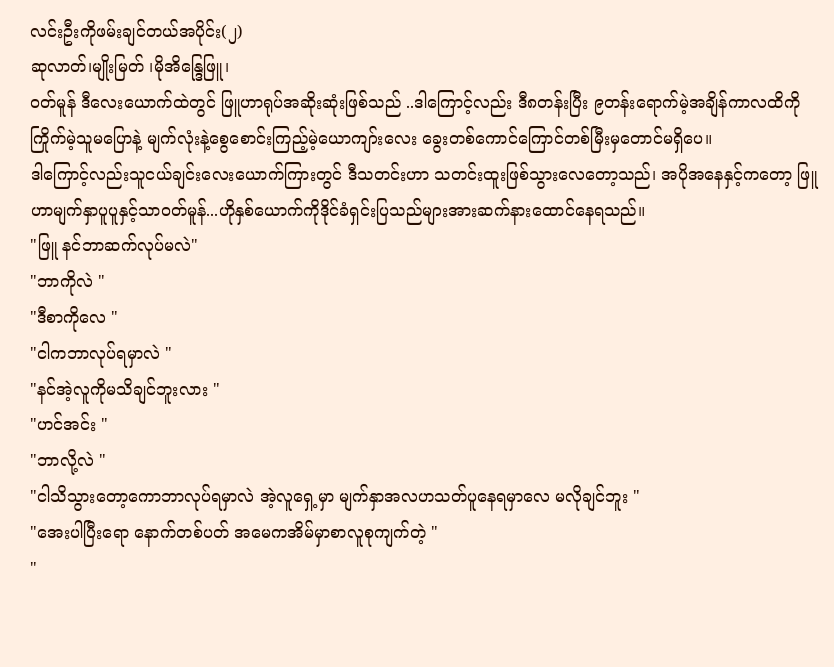လင်းဦးကိုဖမ်းချင်တယ်အပိုင်း(၂)
ဆုလာတ်၊မျိုးမြတ် ၊မိုအိန္ဒြေဖြူ၊
၀တ်မူန် ဒီလေးယောက်ထဲတွင် ဖြူဟာရုပ်အဆိုးဆုံးဖြစ်သည် ..ဒါကြောင့်လည်း ဒီ၈တန်းပြီး ၉တန်းရောက်မဲ့အချိန်ကာလထိကို ကြိုက်မဲ့သူမပြောနဲ့ မျက်လုံးနဲ့စွေစောင်းကြည့်မဲ့ယောကျာ်းလေး ခွေးတစ်ကောင်ကြောင်တစ်မြီးမှတောင်မရှိပေ။
ဒါကြောင့်လည်းသူငယ်ချင်းလေးယောက်ကြားတွင် ဒီသတင်းဟာ သတင်းထူးဖြစ်သွားလေတော့သည်၊ အပိုအနေနှင့်ကတော့ ဖြူဟာမျက်နှာပူပူနှင့်သာ၀တ်မူန်...ဟိုနှစ်ယောက်ကိုဒိုင်ခံရှင်းပြသည်များအားဆက်နားထောင်နေရသည်။
"ဖြူ နင်ဘာဆက်လုပ်မလဲ"
"ဘာကိုလဲ "
"ဒီစာကိုလေ "
"ငါကဘာလုပ်ရမှာလဲ "
"နင်အဲ့လူကိုမသိချင်ဘူးလား "
"ဟင်အင်း "
"ဘာလို့လဲ "
"ငါသိသွားတော့ကောဘာလုပ်ရမှာလဲ အဲ့လူရှေ့မှာ မျက်နှာအလဟသတ်ပူနေရမှာလေ မလိုချင်ဘူး "
"အေးပါပြီးရော နောက်တစ်ပတ် အမေကအိမ်မှာစာလူစုကျက်တဲ့ "
"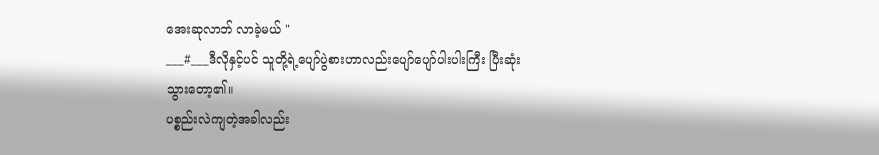အေးဆုလာဘ် လာခဲ့မယ် "
___#___ဒီလိုနှင့်ပင် သူတို့ရဲ့ပျော်ပွဲစားဟာလည်းပျော်ပျော်ပါးပါးကြီး ပြီးဆုံးသွားတော့၏။
ပစ္စည်းလဲကျတဲ့အခါလည်း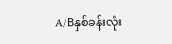A/Bနှစ်ခန်းလုံး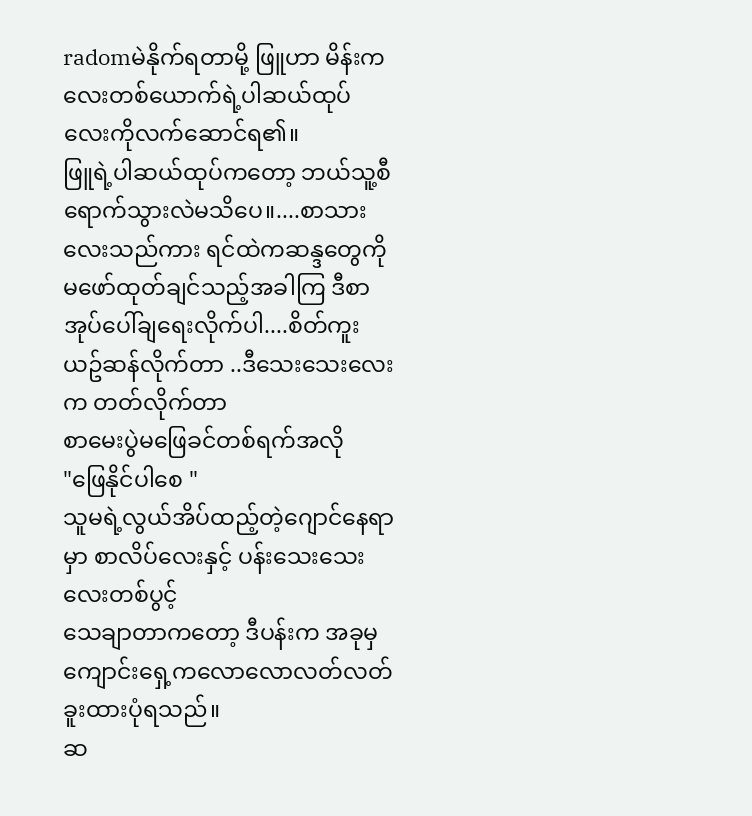radomမဲနိုက်ရတာမို့ ဖြူဟာ မိန်းကလေးတစ်ယောက်ရဲ့ပါဆယ်ထုပ်လေးကိုလက်ဆောင်ရ၏။
ဖြူရဲ့ပါဆယ်ထုပ်ကတော့ ဘယ်သူ့စီရောက်သွားလဲမသိပေ။....စာသားလေးသည်ကား ရင်ထဲကဆန္ဒတွေကိုမဖော်ထုတ်ချင်သည့်အခါကြ ဒီစာအုပ်ပေါ်ချရေးလိုက်ပါ....စိတ်ကူးယဥ်ဆန်လိုက်တာ ..ဒီသေးသေးလေးက တတ်လိုက်တာ
စာမေးပွဲမဖြေခင်တစ်ရက်အလို
"ဖြေနိုင်ပါစေ "
သူမရဲ့လွယ်အိပ်ထည့်တဲ့ဂျောင်နေရာမှာ စာလိပ်လေးနှင့် ပန်းသေးသေးလေးတစ်ပွင့်
သေချာတာကတော့ ဒီပန်းက အခုမှကျောင်းရှေ့ကလောလောလတ်လတ် ခူးထားပုံရသည်။
ဆ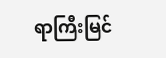ရာကြီးမြင်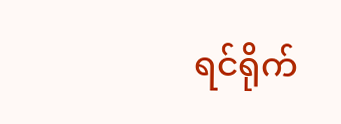ရင်ရိုက်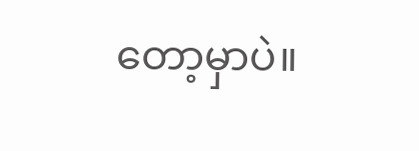တော့မှာပဲ။